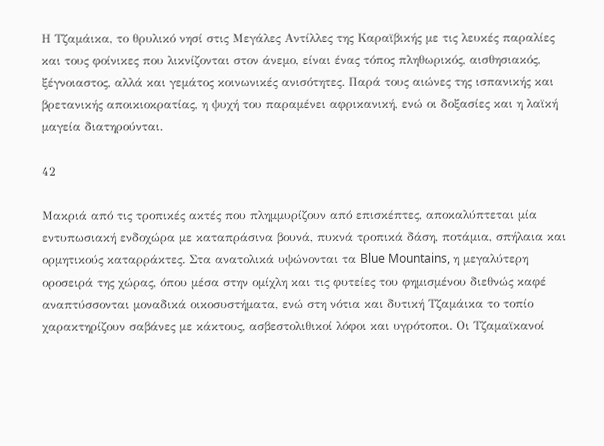Η Τζαμάικα, το θρυλικό νησί στις Μεγάλες Αντίλλες της Καραϊβικής με τις λευκές παραλίες και τους φοίνικες που λικνίζονται στον άνεμο, είναι ένας τόπος πληθωρικός, αισθησιακός, ξέγνοιαστος, αλλά και γεμάτος κοινωνικές ανισότητες. Παρά τους αιώνες της ισπανικής και βρετανικής αποικιοκρατίας, η ψυχή του παραμένει αφρικανική, ενώ οι δοξασίες και η λαϊκή μαγεία διατηρούνται.

42

Μακριά από τις τροπικές ακτές που πλημμυρίζουν από επισκέπτες, αποκαλύπτεται μία εντυπωσιακή ενδοχώρα με καταπράσινα βουνά, πυκνά τροπικά δάση, ποτάμια, σπήλαια και ορμητικούς καταρράκτες. Στα ανατολικά υψώνονται τα Blue Mountains, η μεγαλύτερη οροσειρά της χώρας, όπου μέσα στην ομίχλη και τις φυτείες του φημισμένου διεθνώς καφέ αναπτύσσονται μοναδικά οικοσυστήματα, ενώ στη νότια και δυτική Τζαμάικα το τοπίο χαρακτηρίζουν σαβάνες με κάκτους, ασβεστολιθικοί λόφοι και υγρότοποι. Οι Τζαμαϊκανοί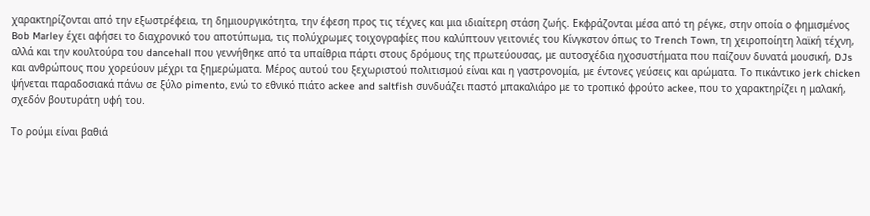χαρακτηρίζονται από την εξωστρέφεια, τη δημιουργικότητα, την έφεση προς τις τέχνες και μια ιδιαίτερη στάση ζωής. Εκφράζονται μέσα από τη ρέγκε, στην οποία ο φημισμένος Bob Marley έχει αφήσει το διαχρονικό του αποτύπωμα, τις πολύχρωμες τοιχογραφίες που καλύπτουν γειτονιές του Κίνγκστον όπως το Trench Town, τη χειροποίητη λαϊκή τέχνη, αλλά και την κουλτούρα του dancehall που γεννήθηκε από τα υπαίθρια πάρτι στους δρόμους της πρωτεύουσας, με αυτοσχέδια ηχοσυστήματα που παίζουν δυνατά μουσική, DJs και ανθρώπους που χορεύουν μέχρι τα ξημερώματα. Μέρος αυτού του ξεχωριστού πολιτισμού είναι και η γαστρονομία, με έντονες γεύσεις και αρώματα. Το πικάντικο jerk chicken ψήνεται παραδοσιακά πάνω σε ξύλο pimento, ενώ το εθνικό πιάτο ackee and saltfish συνδυάζει παστό μπακαλιάρο με το τροπικό φρούτο ackee, που το χαρακτηρίζει η μαλακή, σχεδόν βουτυράτη υφή του.

Το ρούμι είναι βαθιά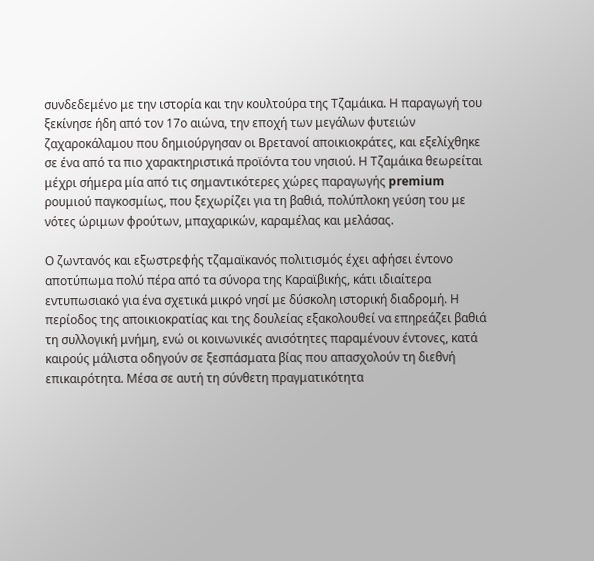συνδεδεμένο με την ιστορία και την κουλτούρα της Τζαμάικα. Η παραγωγή του ξεκίνησε ήδη από τον 17ο αιώνα, την εποχή των μεγάλων φυτειών ζαχαροκάλαμου που δημιούργησαν οι Βρετανοί αποικιοκράτες, και εξελίχθηκε σε ένα από τα πιο χαρακτηριστικά προϊόντα του νησιού. Η Τζαμάικα θεωρείται μέχρι σήμερα μία από τις σημαντικότερες χώρες παραγωγής premium ρουμιού παγκοσμίως, που ξεχωρίζει για τη βαθιά, πολύπλοκη γεύση του με νότες ώριμων φρούτων, μπαχαρικών, καραμέλας και μελάσας.

Ο ζωντανός και εξωστρεφής τζαμαϊκανός πολιτισμός έχει αφήσει έντονο αποτύπωμα πολύ πέρα από τα σύνορα της Καραϊβικής, κάτι ιδιαίτερα εντυπωσιακό για ένα σχετικά μικρό νησί με δύσκολη ιστορική διαδρομή. Η περίοδος της αποικιοκρατίας και της δουλείας εξακολουθεί να επηρεάζει βαθιά τη συλλογική μνήμη, ενώ οι κοινωνικές ανισότητες παραμένουν έντονες, κατά καιρούς μάλιστα οδηγούν σε ξεσπάσματα βίας που απασχολούν τη διεθνή επικαιρότητα. Μέσα σε αυτή τη σύνθετη πραγματικότητα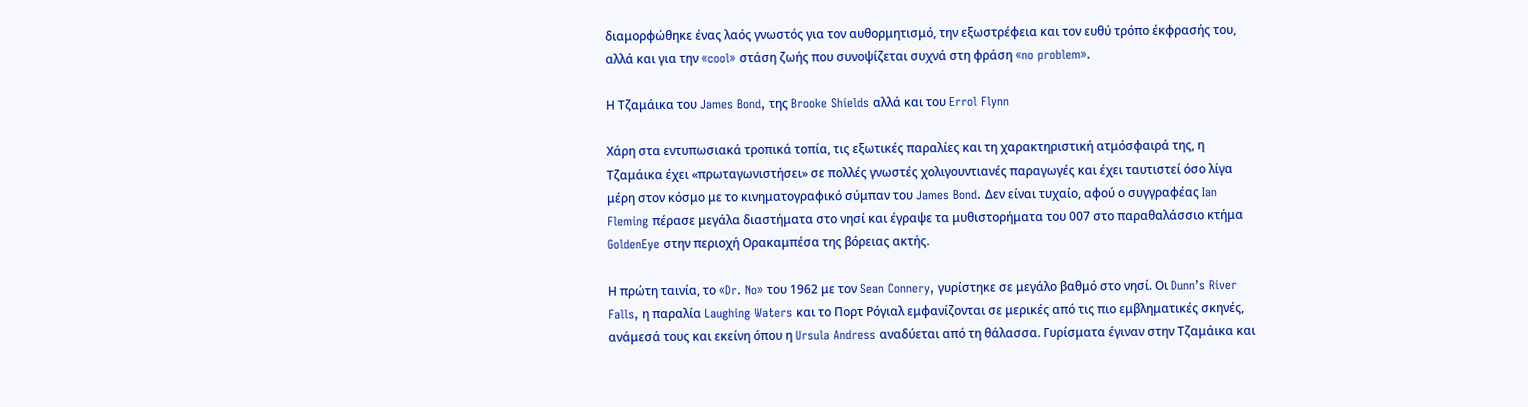διαμορφώθηκε ένας λαός γνωστός για τον αυθορμητισμό, την εξωστρέφεια και τον ευθύ τρόπο έκφρασής του, αλλά και για την «cool» στάση ζωής που συνοψίζεται συχνά στη φράση «no problem».

Η Τζαμάικα του James Bond, της Brooke Shields αλλά και του Errol Flynn

Χάρη στα εντυπωσιακά τροπικά τοπία, τις εξωτικές παραλίες και τη χαρακτηριστική ατμόσφαιρά της, η Τζαμάικα έχει «πρωταγωνιστήσει» σε πολλές γνωστές χολιγουντιανές παραγωγές και έχει ταυτιστεί όσο λίγα μέρη στον κόσμο με το κινηματογραφικό σύμπαν του James Bond. Δεν είναι τυχαίο, αφού ο συγγραφέας Ian Fleming πέρασε μεγάλα διαστήματα στο νησί και έγραψε τα μυθιστορήματα του 007 στο παραθαλάσσιο κτήμα GoldenEye στην περιοχή Ορακαμπέσα της βόρειας ακτής.

Η πρώτη ταινία, το «Dr. No» του 1962 με τον Sean Connery, γυρίστηκε σε μεγάλο βαθμό στο νησί. Οι Dunn’s River Falls, η παραλία Laughing Waters και το Πορτ Ρόγιαλ εμφανίζονται σε μερικές από τις πιο εμβληματικές σκηνές, ανάμεσά τους και εκείνη όπου η Ursula Andress αναδύεται από τη θάλασσα. Γυρίσματα έγιναν στην Τζαμάικα και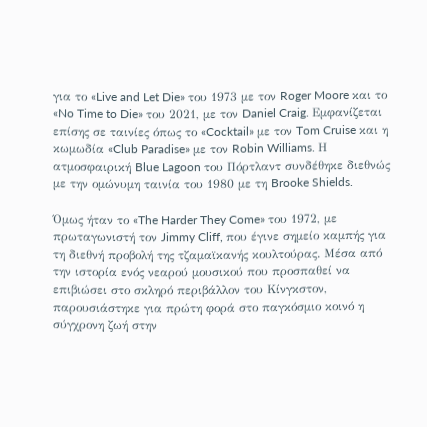για το «Live and Let Die» του 1973 με τον Roger Moore και το «No Time to Die» του 2021, με τον Daniel Craig. Εμφανίζεται επίσης σε ταινίες όπως το «Cocktail» με τον Tom Cruise και η κωμωδία «Club Paradise» με τον Robin Williams. Η ατμοσφαιρική Blue Lagoon του Πόρτλαντ συνδέθηκε διεθνώς με την ομώνυμη ταινία του 1980 με τη Brooke Shields.

Όμως ήταν το «The Harder They Come» του 1972, με πρωταγωνιστή τον Jimmy Cliff, που έγινε σημείο καμπής για τη διεθνή προβολή της τζαμαϊκανής κουλτούρας. Μέσα από την ιστορία ενός νεαρού μουσικού που προσπαθεί να επιβιώσει στο σκληρό περιβάλλον του Κίνγκστον, παρουσιάστηκε για πρώτη φορά στο παγκόσμιο κοινό η σύγχρονη ζωή στην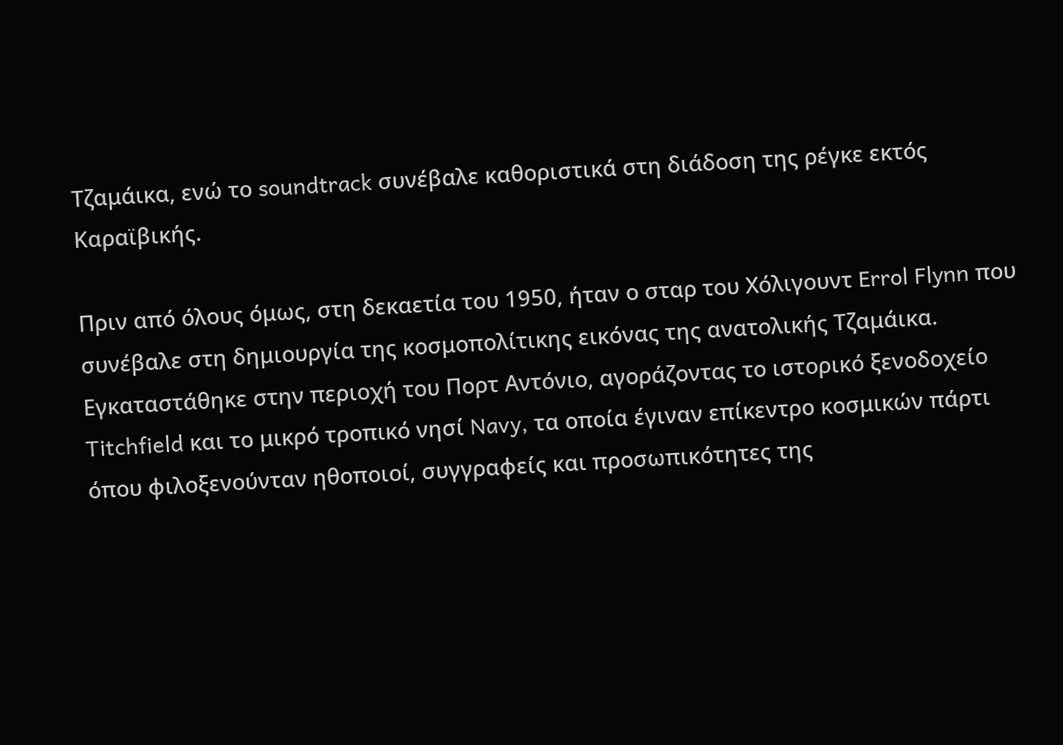Τζαμάικα, ενώ το soundtrack συνέβαλε καθοριστικά στη διάδοση της ρέγκε εκτός Καραϊβικής.

Πριν από όλους όμως, στη δεκαετία του 1950, ήταν ο σταρ του Χόλιγουντ Errol Flynn που συνέβαλε στη δημιουργία της κοσμοπολίτικης εικόνας της ανατολικής Τζαμάικα. Εγκαταστάθηκε στην περιοχή του Πορτ Αντόνιο, αγοράζοντας το ιστορικό ξενοδοχείο Titchfield και το μικρό τροπικό νησί Navy, τα οποία έγιναν επίκεντρο κοσμικών πάρτι όπου φιλοξενούνταν ηθοποιοί, συγγραφείς και προσωπικότητες της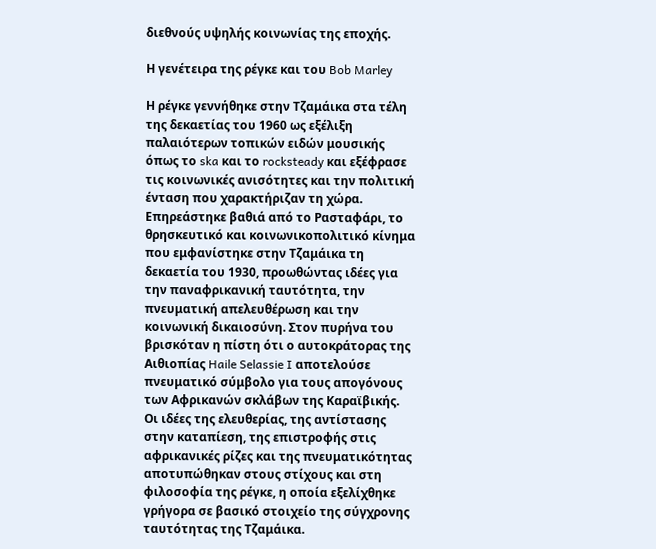διεθνούς υψηλής κοινωνίας της εποχής.

Η γενέτειρα της ρέγκε και του Bob Marley

Η ρέγκε γεννήθηκε στην Τζαμάικα στα τέλη της δεκαετίας του 1960 ως εξέλιξη παλαιότερων τοπικών ειδών μουσικής όπως το ska και το rocksteady και εξέφρασε τις κοινωνικές ανισότητες και την πολιτική ένταση που χαρακτήριζαν τη χώρα. Επηρεάστηκε βαθιά από το Ρασταφάρι, το θρησκευτικό και κοινωνικοπολιτικό κίνημα που εμφανίστηκε στην Τζαμάικα τη δεκαετία του 1930, προωθώντας ιδέες για την παναφρικανική ταυτότητα, την πνευματική απελευθέρωση και την κοινωνική δικαιοσύνη. Στον πυρήνα του βρισκόταν η πίστη ότι ο αυτοκράτορας της Αιθιοπίας Haile Selassie I αποτελούσε πνευματικό σύμβολο για τους απογόνους των Αφρικανών σκλάβων της Καραϊβικής. Οι ιδέες της ελευθερίας, της αντίστασης στην καταπίεση, της επιστροφής στις αφρικανικές ρίζες και της πνευματικότητας αποτυπώθηκαν στους στίχους και στη φιλοσοφία της ρέγκε, η οποία εξελίχθηκε γρήγορα σε βασικό στοιχείο της σύγχρονης ταυτότητας της Τζαμάικα.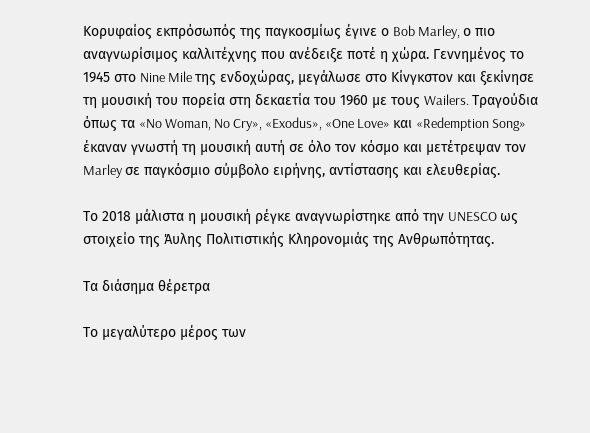Κορυφαίος εκπρόσωπός της παγκοσμίως έγινε ο Bob Marley, ο πιο αναγνωρίσιμος καλλιτέχνης που ανέδειξε ποτέ η χώρα. Γεννημένος το 1945 στο Nine Mile της ενδοχώρας, μεγάλωσε στο Κίνγκστον και ξεκίνησε τη μουσική του πορεία στη δεκαετία του 1960 με τους Wailers. Τραγούδια όπως τα «No Woman, No Cry», «Exodus», «One Love» και «Redemption Song» έκαναν γνωστή τη μουσική αυτή σε όλο τον κόσμο και μετέτρεψαν τον Marley σε παγκόσμιο σύμβολο ειρήνης, αντίστασης και ελευθερίας.

Το 2018 μάλιστα η μουσική ρέγκε αναγνωρίστηκε από την UNESCO ως στοιχείο της Άυλης Πολιτιστικής Κληρονομιάς της Ανθρωπότητας.

Τα διάσημα θέρετρα

Το μεγαλύτερο μέρος των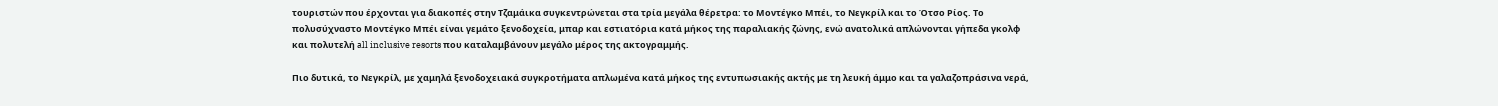τουριστών που έρχονται για διακοπές στην Τζαμάικα συγκεντρώνεται στα τρία μεγάλα θέρετρα: το Μοντέγκο Μπέι, το Νεγκρίλ και το Ότσο Ρίος. Το πολυσύχναστο Μοντέγκο Μπέι είναι γεμάτο ξενοδοχεία, μπαρ και εστιατόρια κατά μήκος της παραλιακής ζώνης, ενώ ανατολικά απλώνονται γήπεδα γκολφ και πολυτελή all inclusive resorts που καταλαμβάνουν μεγάλο μέρος της ακτογραμμής.

Πιο δυτικά, το Νεγκρίλ, με χαμηλά ξενοδοχειακά συγκροτήματα απλωμένα κατά μήκος της εντυπωσιακής ακτής με τη λευκή άμμο και τα γαλαζοπράσινα νερά,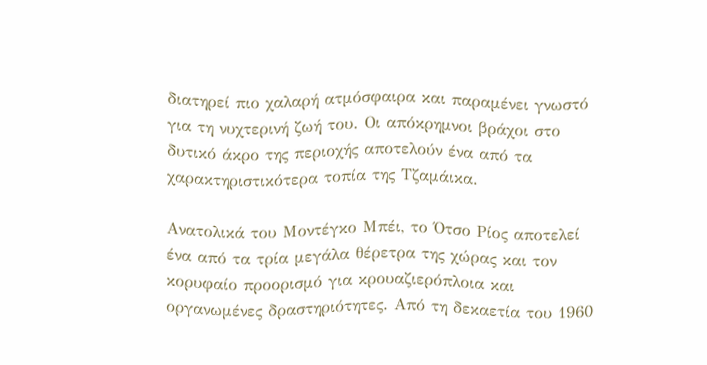διατηρεί πιο χαλαρή ατμόσφαιρα και παραμένει γνωστό για τη νυχτερινή ζωή του. Οι απόκρημνοι βράχοι στο δυτικό άκρο της περιοχής αποτελούν ένα από τα χαρακτηριστικότερα τοπία της Τζαμάικα.

Ανατολικά του Μοντέγκο Μπέι, το Ότσο Ρίος αποτελεί ένα από τα τρία μεγάλα θέρετρα της χώρας και τον κορυφαίο προορισμό για κρουαζιερόπλοια και οργανωμένες δραστηριότητες. Από τη δεκαετία του 1960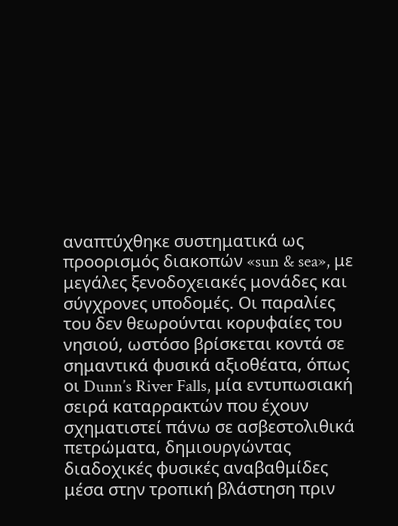αναπτύχθηκε συστηματικά ως προορισμός διακοπών «sun & sea», με μεγάλες ξενοδοχειακές μονάδες και σύγχρονες υποδομές. Οι παραλίες του δεν θεωρούνται κορυφαίες του νησιού, ωστόσο βρίσκεται κοντά σε σημαντικά φυσικά αξιοθέατα, όπως οι Dunn’s River Falls, μία εντυπωσιακή σειρά καταρρακτών που έχουν σχηματιστεί πάνω σε ασβεστολιθικά πετρώματα, δημιουργώντας διαδοχικές φυσικές αναβαθμίδες μέσα στην τροπική βλάστηση πριν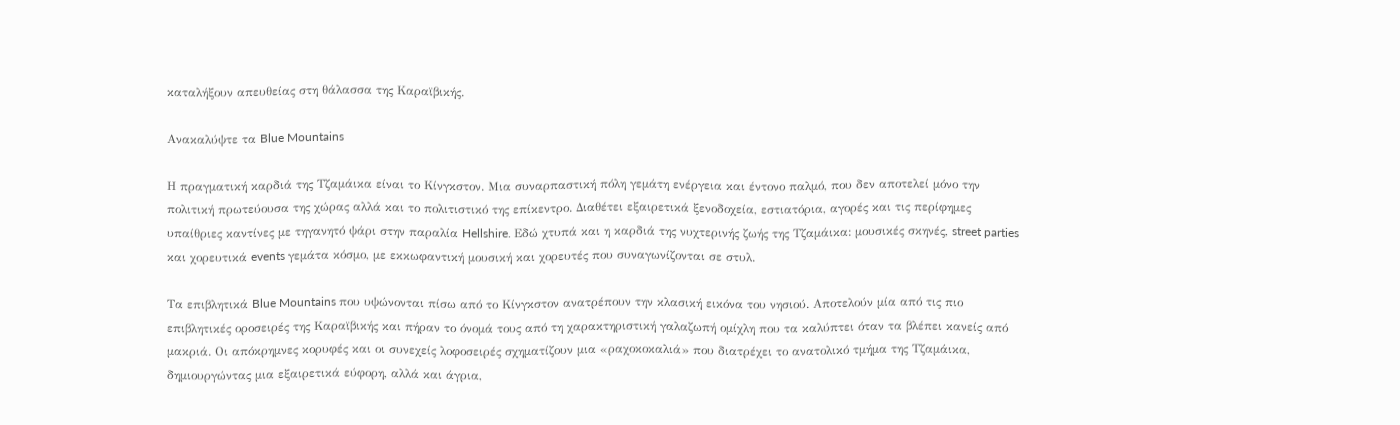καταλήξουν απευθείας στη θάλασσα της Καραϊβικής.

Ανακαλύψτε τα Blue Mountains

Η πραγματική καρδιά της Τζαμάικα είναι το Κίνγκστον. Μια συναρπαστική πόλη γεμάτη ενέργεια και έντονο παλμό, που δεν αποτελεί μόνο την πολιτική πρωτεύουσα της χώρας αλλά και το πολιτιστικό της επίκεντρο. Διαθέτει εξαιρετικά ξενοδοχεία, εστιατόρια, αγορές και τις περίφημες υπαίθριες καντίνες με τηγανητό ψάρι στην παραλία Hellshire. Εδώ χτυπά και η καρδιά της νυχτερινής ζωής της Τζαμάικα: μουσικές σκηνές, street parties και χορευτικά events γεμάτα κόσμο, με εκκωφαντική μουσική και χορευτές που συναγωνίζονται σε στυλ.

Τα επιβλητικά Blue Mountains που υψώνονται πίσω από το Κίνγκστον ανατρέπουν την κλασική εικόνα του νησιού. Αποτελούν μία από τις πιο επιβλητικές οροσειρές της Καραϊβικής και πήραν το όνομά τους από τη χαρακτηριστική γαλαζωπή ομίχλη που τα καλύπτει όταν τα βλέπει κανείς από μακριά. Οι απόκρημνες κορυφές και οι συνεχείς λοφοσειρές σχηματίζουν μια «ραχοκοκαλιά» που διατρέχει το ανατολικό τμήμα της Τζαμάικα, δημιουργώντας μια εξαιρετικά εύφορη, αλλά και άγρια,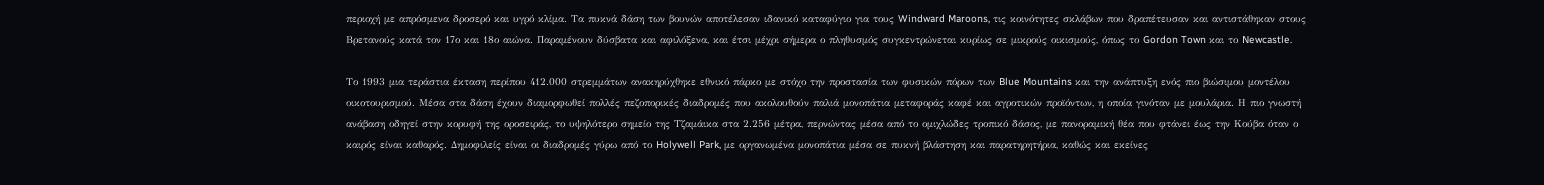περιοχή με απρόσμενα δροσερό και υγρό κλίμα. Τα πυκνά δάση των βουνών αποτέλεσαν ιδανικό καταφύγιο για τους Windward Maroons, τις κοινότητες σκλάβων που δραπέτευσαν και αντιστάθηκαν στους Βρετανούς κατά τον 17ο και 18ο αιώνα. Παραμένουν δύσβατα και αφιλόξενα, και έτσι μέχρι σήμερα ο πληθυσμός συγκεντρώνεται κυρίως σε μικρούς οικισμούς, όπως το Gordon Town και το Newcastle.

Το 1993 μια τεράστια έκταση περίπου 412.000 στρεμμάτων ανακηρύχθηκε εθνικό πάρκο με στόχο την προστασία των φυσικών πόρων των Blue Mountains και την ανάπτυξη ενός πιο βιώσιμου μοντέλου οικοτουρισμού. Μέσα στα δάση έχουν διαμορφωθεί πολλές πεζοπορικές διαδρομές που ακολουθούν παλιά μονοπάτια μεταφοράς καφέ και αγροτικών προϊόντων, η οποία γινόταν με μουλάρια. Η πιο γνωστή ανάβαση οδηγεί στην κορυφή της οροσειράς, το υψηλότερο σημείο της Τζαμάικα στα 2.256 μέτρα, περνώντας μέσα από το ομιχλώδες τροπικό δάσος, με πανοραμική θέα που φτάνει έως την Κούβα όταν ο καιρός είναι καθαρός. Δημοφιλείς είναι οι διαδρομές γύρω από το Holywell Park, με οργανωμένα μονοπάτια μέσα σε πυκνή βλάστηση και παρατηρητήρια, καθώς και εκείνες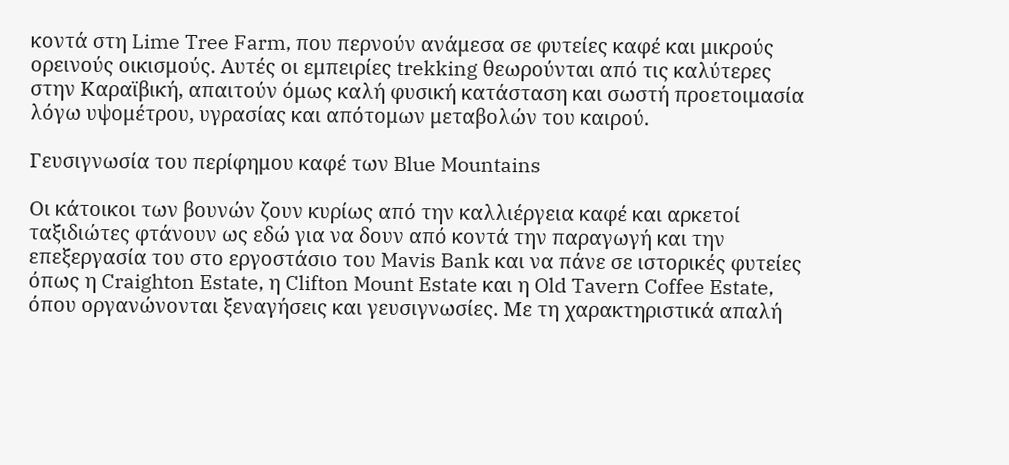κοντά στη Lime Tree Farm, που περνούν ανάμεσα σε φυτείες καφέ και μικρούς ορεινούς οικισμούς. Αυτές οι εμπειρίες trekking θεωρούνται από τις καλύτερες στην Καραϊβική, απαιτούν όμως καλή φυσική κατάσταση και σωστή προετοιμασία λόγω υψομέτρου, υγρασίας και απότομων μεταβολών του καιρού.

Γευσιγνωσία του περίφημου καφέ των Blue Mountains

Οι κάτοικοι των βουνών ζουν κυρίως από την καλλιέργεια καφέ και αρκετοί ταξιδιώτες φτάνουν ως εδώ για να δουν από κοντά την παραγωγή και την επεξεργασία του στο εργοστάσιο του Mavis Bank και να πάνε σε ιστορικές φυτείες όπως η Craighton Estate, η Clifton Mount Estate και η Old Tavern Coffee Estate, όπου οργανώνονται ξεναγήσεις και γευσιγνωσίες. Με τη χαρακτηριστικά απαλή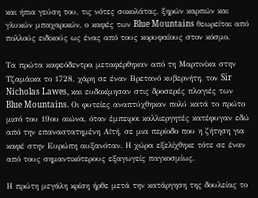και ήπια γεύση του, τις νότες σοκολάτας, ξηρών καρπών και γλυκών μπαχαρικών, ο καφές των Blue Mountains θεωρείται από πολλούς ειδικούς ως ένας από τους κορυφαίους στον κόσμο.

Τα πρώτα καφεόδεντρα μεταφέρθηκαν από τη Μαρτινίκα στην Τζαμάικα το 1728, χάρη σε έναν Βρετανό κυβερνήτη, τον Sir Nicholas Lawes, και ευδοκίμησαν στις δροσερές πλαγιές των Blue Mountains. Οι φυτείες αναπτύχθηκαν πολύ κατά το πρώτο μισό του 19ου αιώνα, όταν έμπειροι καλλιεργητές κατέφυγαν εδώ από την επαναστατημένη Αϊτή, σε μια περίοδο που η ζήτηση για καφέ στην Ευρώπη αυξανόταν. Η χώρα εξελίχθηκε τότε σε έναν από τους σημαντικότερους εξαγωγείς παγκοσμίως.

Η πρώτη μεγάλη κρίση ήρθε μετά την κατάργηση της δουλείας το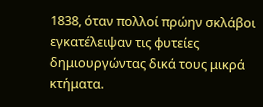1838, όταν πολλοί πρώην σκλάβοι εγκατέλειψαν τις φυτείες δημιουργώντας δικά τους μικρά κτήματα.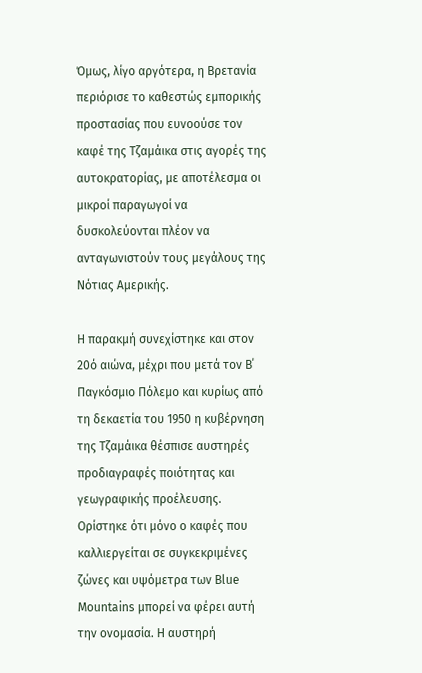Όμως, λίγο αργότερα, η Βρετανία περιόρισε το καθεστώς εμπορικής προστασίας που ευνοούσε τον καφέ της Τζαμάικα στις αγορές της αυτοκρατορίας, με αποτέλεσμα οι μικροί παραγωγοί να δυσκολεύονται πλέον να ανταγωνιστούν τους μεγάλους της Νότιας Αμερικής.

Η παρακμή συνεχίστηκε και στον 20ό αιώνα, μέχρι που μετά τον Β΄ Παγκόσμιο Πόλεμο και κυρίως από τη δεκαετία του 1950 η κυβέρνηση της Τζαμάικα θέσπισε αυστηρές προδιαγραφές ποιότητας και γεωγραφικής προέλευσης. Ορίστηκε ότι μόνο ο καφές που καλλιεργείται σε συγκεκριμένες ζώνες και υψόμετρα των Blue Mountains μπορεί να φέρει αυτή την ονομασία. Η αυστηρή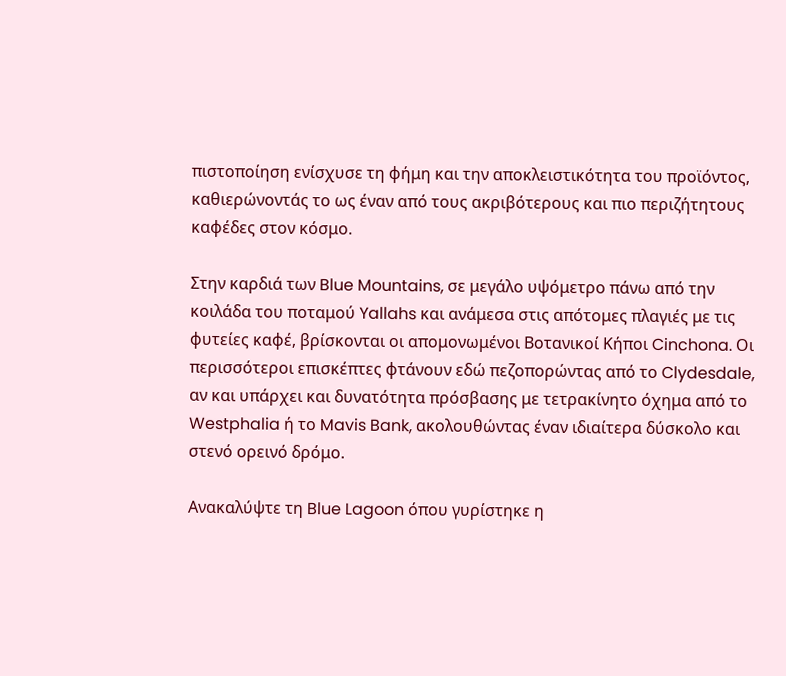πιστοποίηση ενίσχυσε τη φήμη και την αποκλειστικότητα του προϊόντος, καθιερώνοντάς το ως έναν από τους ακριβότερους και πιο περιζήτητους καφέδες στον κόσμο.

Στην καρδιά των Blue Mountains, σε μεγάλο υψόμετρο πάνω από την κοιλάδα του ποταμού Yallahs και ανάμεσα στις απότομες πλαγιές με τις φυτείες καφέ, βρίσκονται οι απομονωμένοι Βοτανικοί Κήποι Cinchona. Οι περισσότεροι επισκέπτες φτάνουν εδώ πεζοπορώντας από το Clydesdale, αν και υπάρχει και δυνατότητα πρόσβασης με τετρακίνητο όχημα από το Westphalia ή το Mavis Bank, ακολουθώντας έναν ιδιαίτερα δύσκολο και στενό ορεινό δρόμο.

Ανακαλύψτε τη Blue Lagoon όπου γυρίστηκε η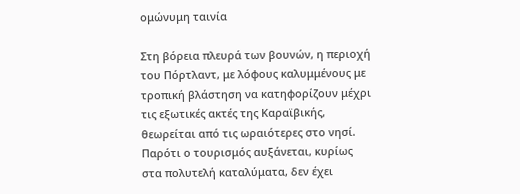ομώνυμη ταινία

Στη βόρεια πλευρά των βουνών, η περιοχή του Πόρτλαντ, με λόφους καλυμμένους με τροπική βλάστηση να κατηφορίζουν μέχρι τις εξωτικές ακτές της Καραϊβικής, θεωρείται από τις ωραιότερες στο νησί. Παρότι ο τουρισμός αυξάνεται, κυρίως στα πολυτελή καταλύματα, δεν έχει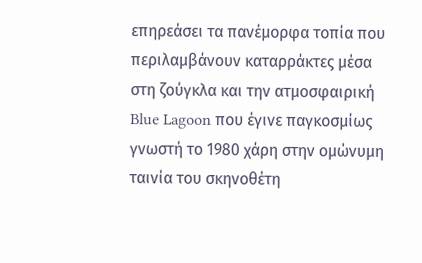επηρεάσει τα πανέμορφα τοπία που περιλαμβάνουν καταρράκτες μέσα στη ζούγκλα και την ατμοσφαιρική Blue Lagoon που έγινε παγκοσμίως γνωστή το 1980 χάρη στην ομώνυμη ταινία του σκηνοθέτη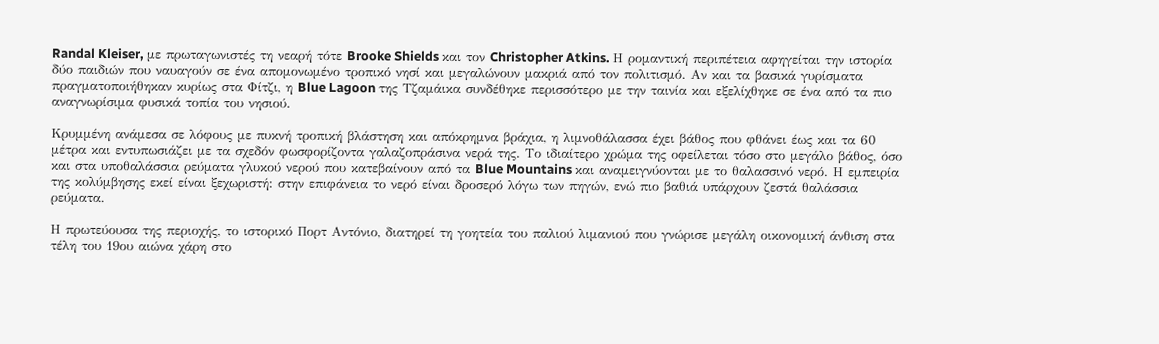Randal Kleiser, με πρωταγωνιστές τη νεαρή τότε Brooke Shields και τον Christopher Atkins. Η ρομαντική περιπέτεια αφηγείται την ιστορία δύο παιδιών που ναυαγούν σε ένα απομονωμένο τροπικό νησί και μεγαλώνουν μακριά από τον πολιτισμό. Αν και τα βασικά γυρίσματα πραγματοποιήθηκαν κυρίως στα Φίτζι, η Blue Lagoon της Τζαμάικα συνδέθηκε περισσότερο με την ταινία και εξελίχθηκε σε ένα από τα πιο αναγνωρίσιμα φυσικά τοπία του νησιού.

Κρυμμένη ανάμεσα σε λόφους με πυκνή τροπική βλάστηση και απόκρημνα βράχια, η λιμνοθάλασσα έχει βάθος που φθάνει έως και τα 60 μέτρα και εντυπωσιάζει με τα σχεδόν φωσφορίζοντα γαλαζοπράσινα νερά της. Το ιδιαίτερο χρώμα της οφείλεται τόσο στο μεγάλο βάθος, όσο και στα υποθαλάσσια ρεύματα γλυκού νερού που κατεβαίνουν από τα Blue Mountains και αναμειγνύονται με το θαλασσινό νερό. Η εμπειρία της κολύμβησης εκεί είναι ξεχωριστή: στην επιφάνεια το νερό είναι δροσερό λόγω των πηγών, ενώ πιο βαθιά υπάρχουν ζεστά θαλάσσια ρεύματα.

Η πρωτεύουσα της περιοχής, το ιστορικό Πορτ Αντόνιο, διατηρεί τη γοητεία του παλιού λιμανιού που γνώρισε μεγάλη οικονομική άνθιση στα τέλη του 19ου αιώνα χάρη στο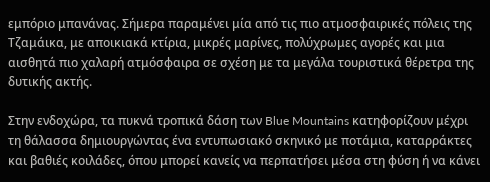εμπόριο μπανάνας. Σήμερα παραμένει μία από τις πιο ατμοσφαιρικές πόλεις της Τζαμάικα, με αποικιακά κτίρια, μικρές μαρίνες, πολύχρωμες αγορές και μια αισθητά πιο χαλαρή ατμόσφαιρα σε σχέση με τα μεγάλα τουριστικά θέρετρα της δυτικής ακτής.

Στην ενδοχώρα, τα πυκνά τροπικά δάση των Blue Mountains κατηφορίζουν μέχρι τη θάλασσα δημιουργώντας ένα εντυπωσιακό σκηνικό με ποτάμια, καταρράκτες και βαθιές κοιλάδες, όπου μπορεί κανείς να περπατήσει μέσα στη φύση ή να κάνει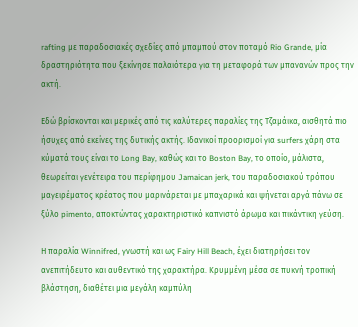rafting με παραδοσιακές σχεδίες από μπαμπού στον ποταμό Rio Grande, μία δραστηριότητα που ξεκίνησε παλαιότερα για τη μεταφορά των μπανανών προς την ακτή.

Εδώ βρίσκονται και μερικές από τις καλύτερες παραλίες της Τζαμάικα, αισθητά πιο ήσυχες από εκείνες της δυτικής ακτής. Ιδανικοί προορισμοί για surfers χάρη στα κύματά τους είναι το Long Bay, καθώς και το Boston Bay, το οποίο, μάλιστα, θεωρείται γενέτειρα του περίφημου Jamaican jerk, του παραδοσιακού τρόπου μαγειρέματος κρέατος που μαρινάρεται με μπαχαρικά και ψήνεται αργά πάνω σε ξύλο pimento, αποκτώντας χαρακτηριστικό καπνιστό άρωμα και πικάντικη γεύση.

Η παραλία Winnifred, γνωστή και ως Fairy Hill Beach, έχει διατηρήσει τον ανεπιτήδευτο και αυθεντικό της χαρακτήρα. Κρυμμένη μέσα σε πυκνή τροπική βλάστηση, διαθέτει μια μεγάλη καμπύλη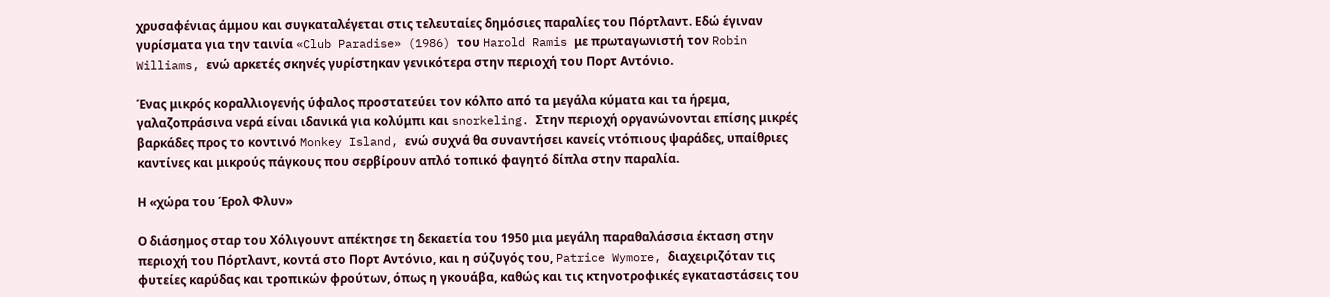χρυσαφένιας άμμου και συγκαταλέγεται στις τελευταίες δημόσιες παραλίες του Πόρτλαντ. Εδώ έγιναν γυρίσματα για την ταινία «Club Paradise» (1986) του Harold Ramis με πρωταγωνιστή τον Robin Williams, ενώ αρκετές σκηνές γυρίστηκαν γενικότερα στην περιοχή του Πορτ Αντόνιο.

Ένας μικρός κοραλλιογενής ύφαλος προστατεύει τον κόλπο από τα μεγάλα κύματα και τα ήρεμα, γαλαζοπράσινα νερά είναι ιδανικά για κολύμπι και snorkeling. Στην περιοχή οργανώνονται επίσης μικρές βαρκάδες προς το κοντινό Monkey Island, ενώ συχνά θα συναντήσει κανείς ντόπιους ψαράδες, υπαίθριες καντίνες και μικρούς πάγκους που σερβίρουν απλό τοπικό φαγητό δίπλα στην παραλία.

Η «χώρα του Έρολ Φλυν»

Ο διάσημος σταρ του Χόλιγουντ απέκτησε τη δεκαετία του 1950 μια μεγάλη παραθαλάσσια έκταση στην περιοχή του Πόρτλαντ, κοντά στο Πορτ Αντόνιο, και η σύζυγός του, Patrice Wymore, διαχειριζόταν τις φυτείες καρύδας και τροπικών φρούτων, όπως η γκουάβα, καθώς και τις κτηνοτροφικές εγκαταστάσεις του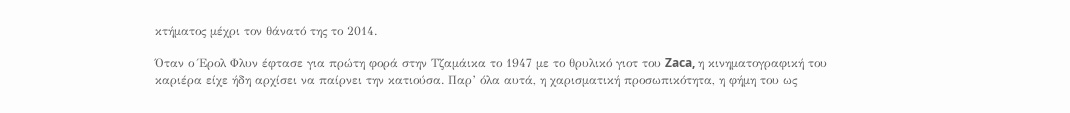κτήματος μέχρι τον θάνατό της το 2014.

Όταν ο Έρολ Φλυν έφτασε για πρώτη φορά στην Τζαμάικα το 1947 με το θρυλικό γιοτ του Zaca, η κινηματογραφική του καριέρα είχε ήδη αρχίσει να παίρνει την κατιούσα. Παρ’ όλα αυτά, η χαρισματική προσωπικότητα, η φήμη του ως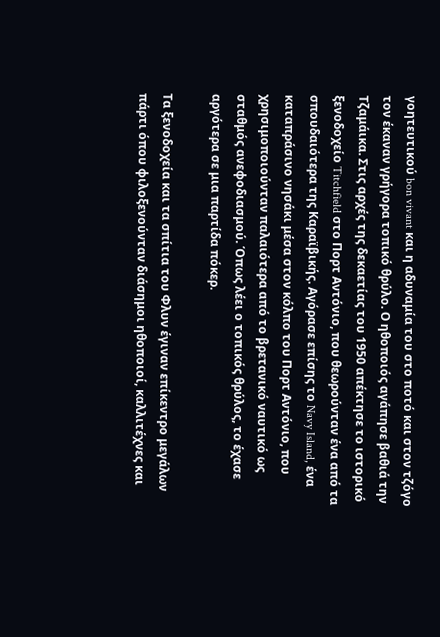γοητευτικού bon vivant και η αδυναμία του στο ποτό και στον τζόγο τον έκαναν γρήγορα τοπικό θρύλο. Ο ηθοποιός αγάπησε βαθιά την Τζαμάικα. Στις αρχές της δεκαετίας του 1950 απέκτησε το ιστορικό ξενοδοχείο Titchfield στο Πορτ Αντόνιο, που θεωρούνταν ένα από τα σπουδαιότερα της Καραϊβικής. Αγόρασε επίσης το Navy Island, ένα καταπράσινο νησάκι μέσα στον κόλπο του Πορτ Αντόνιο, που χρησιμοποιούνταν παλαιότερα από το βρετανικό ναυτικό ως σταθμός ανεφοδιασμού. Όπως λέει ο τοπικός θρύλος, το έχασε αργότερα σε μια παρτίδα πόκερ.

Τα ξενοδοχεία και τα σπίτια του Φλυν έγιναν επίκεντρο μεγάλων πάρτι όπου φιλοξενούνταν διάσημοι ηθοποιοί, καλλιτέχνες και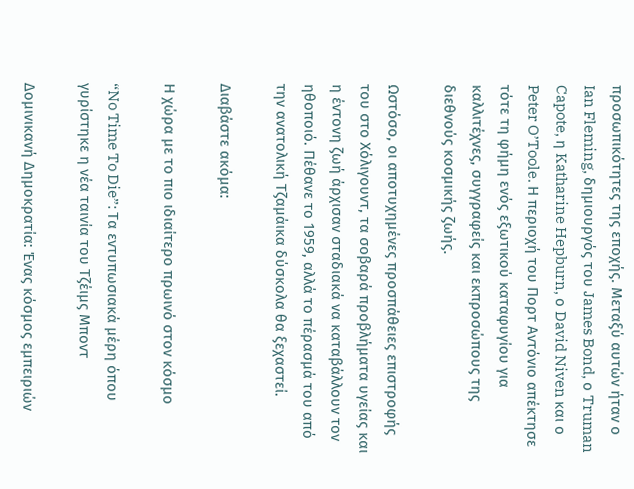προσωπικότητες της εποχής. Μεταξύ αυτών ήταν ο Ian Fleming, δημιουργός του James Bond, ο Truman Capote, η Katharine Hepburn, ο David Niven και ο Peter O’Toole. Η περιοχή του Πορτ Αντόνιο απέκτησε τότε τη φήμη ενός εξωτικού καταφυγίου για καλλιτέχνες, συγγραφείς και εκπροσώπους της διεθνούς κοσμικής ζωής.

Ωστόσο, οι αποτυχημένες προσπάθειες επιστροφής του στο Χόλιγουντ, τα σοβαρά προβλήματα υγείας και η έντονη ζωή άρχισαν σταδιακά να καταβάλλουν τον ηθοποιό. Πέθανε το 1959, αλλά το πέρασμά του από την ανατολική Τζαμάικα δύσκολα θα ξεχαστεί.

Διαβάστε ακόμα:

Η χώρα με το πιο ιδιαίτερο πρωινό στον κόσμο

“No Time To Die”: Τα εντυπωσιακά μέρη όπου γυρίστηκε η νέα ταινία του Τζέιμς Μποντ

Δομινικανή Δημοκρατία: Ένας κόσμος εμπειριών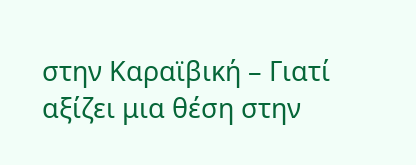στην Καραϊβική – Γιατί αξίζει μια θέση στην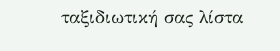ταξιδιωτική σας λίστα